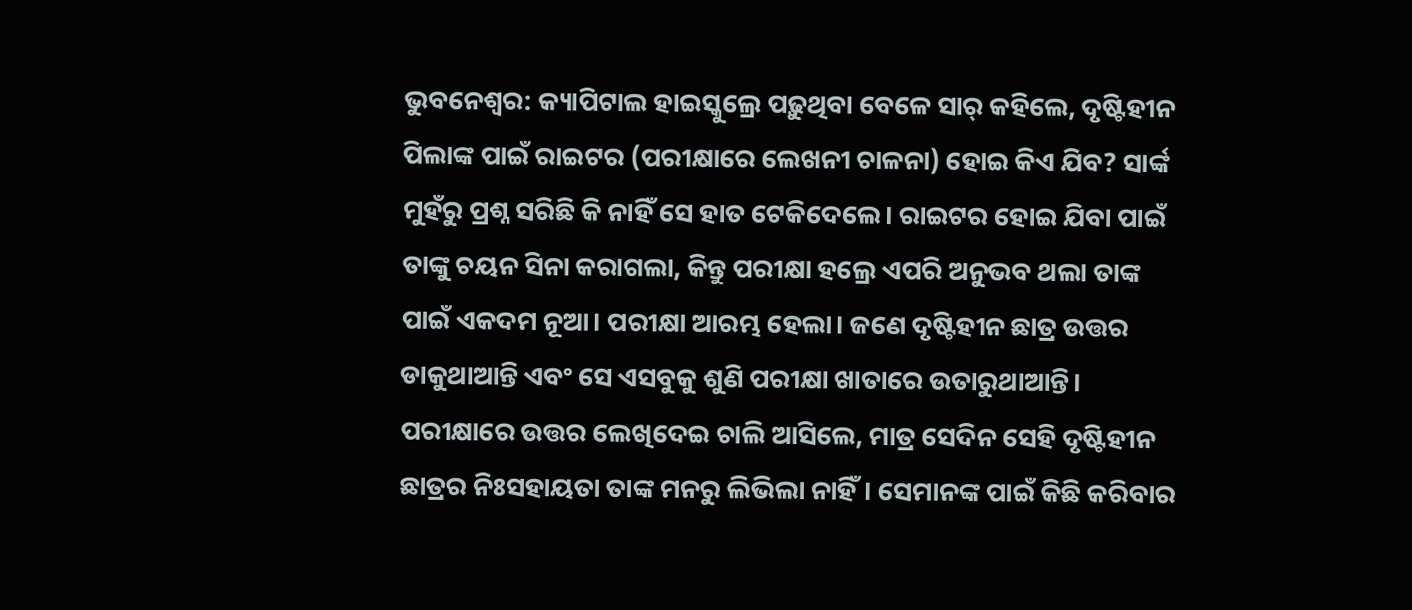ଭୁବନେଶ୍ବର: କ୍ୟାପିଟାଲ ହାଇସ୍କୁଲ୍ରେ ପଢ଼ୁଥିବା ବେଳେ ସାର୍ କହିଲେ, ଦୃଷ୍ଟିହୀନ ପିଲାଙ୍କ ପାଇଁ ରାଇଟର (ପରୀକ୍ଷାରେ ଲେଖନୀ ଚାଳନା) ହୋଇ କିଏ ଯିବ? ସାର୍ଙ୍କ ମୁହଁରୁ ପ୍ରଶ୍ନ ସରିଛି କି ନାହିଁ ସେ ହାତ ଟେକିଦେଲେ। ରାଇଟର ହୋଇ ଯିବା ପାଇଁ ତାଙ୍କୁ ଚୟନ ସିନା କରାଗଲା, କିନ୍ତୁ ପରୀକ୍ଷା ହଲ୍ରେ ଏପରି ଅନୁଭବ ଥଲା ତାଙ୍କ ପାଇଁ ଏକଦମ ନୂଆ। ପରୀକ୍ଷା ଆରମ୍ଭ ହେଲା। ଜଣେ ଦୃଷ୍ଟିହୀନ ଛାତ୍ର ଉତ୍ତର ଡାକୁଥାଆନ୍ତି ଏବଂ ସେ ଏସବୁକୁ ଶୁଣି ପରୀକ୍ଷା ଖାତାରେ ଉତାରୁଥାଆନ୍ତି। ପରୀକ୍ଷାରେ ଉତ୍ତର ଲେଖିଦେଇ ଚାଲି ଆସିଲେ, ମାତ୍ର ସେଦିନ ସେହି ଦୃଷ୍ଟିହୀନ ଛାତ୍ରର ନିଃସହାୟତା ତାଙ୍କ ମନରୁ ଲିଭିଲା ନାହିଁ। ସେମାନଙ୍କ ପାଇଁ କିଛି କରିବାର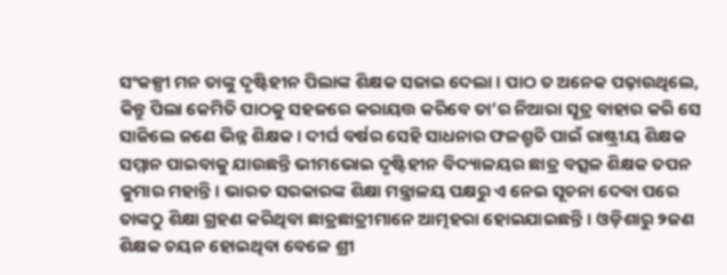ସଂକଳ୍ପୀ ମନ ତାଙ୍କୁ ଦୃଷ୍ଟିହୀନ ପିଲାଙ୍କ ଶିକ୍ଷକ ସଜାଇ ଦେଲା। ପାଠ ତ ଅନେକ ପଢ଼ାଉଥିଲେ, କିନ୍ତୁ ପିଲା କେମିତି ପାଠକୁ ସହଜରେ କରାୟତ୍ତ କରିବେ ତା’ର ନିଆରା ସୂତ୍ର ବାହାର କରି ସେ ସାଜିଲେ ଜଣେ ଭିନ୍ନ ଶିକ୍ଷକ। ଦୀର୍ଘ ବର୍ଷର ସେହି ସାଧନାର ଫଳଶ୍ରୁତି ପାଇଁ ରାଷ୍ଟ୍ରୀୟ ଶିକ୍ଷକ ସମ୍ମାନ ପାଇବାକୁ ଯାଉଛନ୍ତି ଭୀମଭୋଇ ଦୃଷ୍ଟିହୀନ ବିଦ୍ୟାଳୟର ଛାତ୍ର ବତ୍ସଳ ଶିକ୍ଷକ ତପନ କୁମାର ମହାନ୍ତି। ଭାରତ ସରକାରଙ୍କ ଶିକ୍ଷା ମନ୍ତ୍ରାଳୟ ପକ୍ଷରୁ ଏ ନେଇ ସୂଚନା ଦେବା ପରେ ତାଙ୍କଠୁ ଶିକ୍ଷା ଗ୍ରହଣ କରିଥିବା ଛାତ୍ରଛାତ୍ରୀମାନେ ଆତ୍ମହରା ହୋଇଯାଇଛନ୍ତି। ଓଡ଼ିଶାରୁ ୨ଜଣ ଶିକ୍ଷକ ଚୟନ ହୋଇଥିବା ବେଳେ ଶ୍ରୀ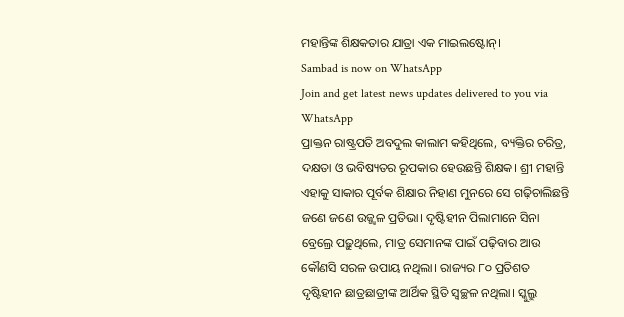ମହାନ୍ତିଙ୍କ ଶିକ୍ଷକତାର ଯାତ୍ରା ଏକ ମାଇଲଷ୍ଟୋନ୍।
Sambad is now on WhatsApp
Join and get latest news updates delivered to you via WhatsApp
ପ୍ରାକ୍ତନ ରାଷ୍ଟ୍ରପତି ଅବଦୁଲ କାଲାମ କହିଥିଲେ, ବ୍ୟକ୍ତିର ଚରିତ୍ର, ଦକ୍ଷତା ଓ ଭବିଷ୍ୟତର ରୂପକାର ହେଉଛନ୍ତି ଶିକ୍ଷକ। ଶ୍ରୀ ମହାନ୍ତି ଏହାକୁ ସାକାର ପୂର୍ବକ ଶିକ୍ଷାର ନିହାଣ ମୁନରେ ସେ ଗଢ଼ିଚାଲିଛନ୍ତି ଜଣେ ଜଣେ ଉଜ୍ଜ୍ବଳ ପ୍ରତିଭା। ଦୃଷ୍ଟିହୀନ ପିଲାମାନେ ସିନା ବ୍ରେଲ୍ରେ ପଢ଼ୁଥିଲେ, ମାତ୍ର ସେମାନଙ୍କ ପାଇଁ ପଢ଼ିବାର ଆଉ କୌଣସି ସରଳ ଉପାୟ ନଥିଲା। ରାଜ୍ୟର ୮୦ ପ୍ରତିଶତ ଦୃଷ୍ଟିହୀନ ଛାତ୍ରଛାତ୍ରୀଙ୍କ ଆର୍ଥିକ ସ୍ଥିତି ସ୍ବଚ୍ଛଳ ନଥିଲା। ସ୍କୁଲ୍ରୁ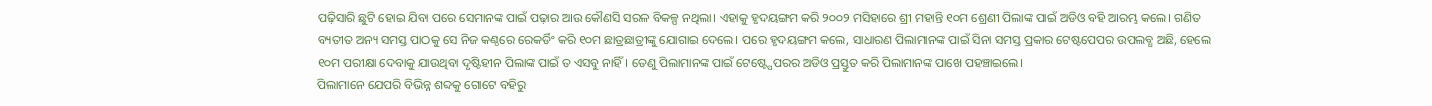ପଢ଼ିସାରି ଛୁଟି ହୋଇ ଯିବା ପରେ ସେମାନଙ୍କ ପାଇଁ ପଢ଼ାର ଆଉ କୌଣସି ସରଳ ବିକଳ୍ପ ନଥିଲା। ଏହାକୁ ହୃଦୟଙ୍ଗମ କରି ୨୦୦୨ ମସିହାରେ ଶ୍ରୀ ମହାନ୍ତି ୧୦ମ ଶ୍ରେଣୀ ପିଲାଙ୍କ ପାଇଁ ଅଡିଓ ବହି ଆରମ୍ଭ କଲେ। ଗଣିତ ବ୍ୟତୀତ ଅନ୍ୟ ସମସ୍ତ ପାଠକୁ ସେ ନିଜ କଣ୍ଠରେ ରେକର୍ଡିଂ କରି ୧୦ମ ଛାତ୍ରଛାତ୍ରୀଙ୍କୁ ଯୋଗାଇ ଦେଲେ। ପରେ ହୃଦୟଙ୍ଗମ କଲେ, ସାଧାରଣ ପିଲାମାନଙ୍କ ପାଇଁ ସିନା ସମସ୍ତ ପ୍ରକାର ଟେଷ୍ଟପେପର ଉପଲବ୍ଧ ଅଛି, ହେଲେ ୧୦ମ ପରୀକ୍ଷା ଦେବାକୁ ଯାଉଥିବା ଦୃଷ୍ଟିହୀନ ପିଲାଙ୍କ ପାଇଁ ତ ଏସବୁ ନାହିଁ। ତେଣୁ ପିଲାମାନଙ୍କ ପାଇଁ ଟେଷ୍ଟ୍ପେପରର ଅଡିଓ ପ୍ରସ୍ତୁତ କରି ପିଲାମାନଙ୍କ ପାଖେ ପହଞ୍ଚାଇଲେ।
ପିଲାମାନେ ଯେପରି ବିଭିନ୍ନ ଶବ୍ଦକୁ ଗୋଟେ ବହିରୁ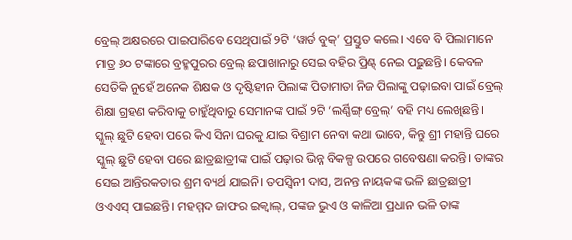ବ୍ରେଲ୍ ଅକ୍ଷରରେ ପାଇପାରିବେ ସେଥିପାଇଁ ୨ଟି ‘ୱାର୍ଡ ବୁକ୍’ ପ୍ରସ୍ତୁତ କଲେ। ଏବେ ବି ପିଲାମାନେ ମାତ୍ର ୬୦ ଟଙ୍କାରେ ବ୍ରହ୍ମପୁରର ବ୍ରେଲ୍ ଛପାଖାନାରୁ ସେଇ ବହିର ପ୍ରିଣ୍ଟ୍ ନେଇ ପଢ଼ୁଛନ୍ତି। କେବଳ ସେତିକି ନୁହେଁ ଅନେକ ଶିକ୍ଷକ ଓ ଦୃଷ୍ଟିହୀନ ପିଲାଙ୍କ ପିତାମାତା ନିଜ ପିଲାଙ୍କୁ ପଢ଼ାଇବା ପାଇଁ ବ୍ରେଲ୍ ଶିକ୍ଷା ଗ୍ରହଣ କରିବାକୁ ଚାହୁଁଥିବାରୁ ସେମାନଙ୍କ ପାଇଁ ୨ଟି ‘ଲର୍ଣ୍ଣିଙ୍ଗ୍ ବ୍ରେଲ୍’ ବହି ମଧ୍ୟ ଲେଖିଛନ୍ତି। ସ୍କୁଲ୍ ଛୁଟି ହେବା ପରେ କିଏ ସିନା ଘରକୁ ଯାଇ ବିଶ୍ରାମ ନେବା କଥା ଭାବେ, କିନ୍ତୁ ଶ୍ରୀ ମହାନ୍ତି ଘରେ ସ୍କୁଲ୍ ଛୁଟି ହେବା ପରେ ଛାତ୍ରଛାତ୍ରୀଙ୍କ ପାଇଁ ପଢ଼ାର ଭିନ୍ନ ବିକଳ୍ପ ଉପରେ ଗବେଷଣା କରନ୍ତି। ତାଙ୍କର ସେଇ ଆନ୍ତିରକତାର ଶ୍ରମ ବ୍ୟର୍ଥ ଯାଇନି। ତପସ୍ବିନୀ ଦାସ, ଅନନ୍ତ ନାୟକଙ୍କ ଭଳି ଛାତ୍ରଛାତ୍ରୀ ଓଏଏସ୍ ପାଇଛନ୍ତି। ମହମ୍ମଦ ଜାଫର ଇକ୍ବାଲ୍, ପଙ୍କଜ ଭୁଏ ଓ କାଳିଆ ପ୍ରଧାନ ଭଳି ତାଙ୍କ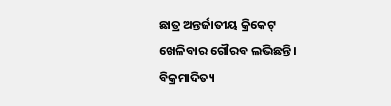ଛାତ୍ର ଅନ୍ତର୍ଜାତୀୟ କ୍ରିକେଟ୍ ଖେଳିବାର ଗୌରବ ଲଭିଛନ୍ତି। ବିକ୍ରମାଦିତ୍ୟ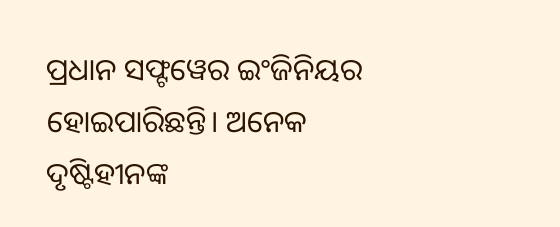ପ୍ରଧାନ ସଫ୍ଟୱେର ଇଂଜିନିୟର ହୋଇପାରିଛନ୍ତି। ଅନେକ ଦୃଷ୍ଟିହୀନଙ୍କ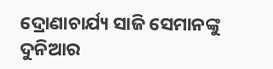ଦ୍ରୋଣାଚାର୍ଯ୍ୟ ସାଜି ସେମାନଙ୍କୁ ଦୁନିଆର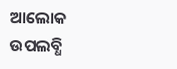ଆଲୋକ ଉପଲବ୍ଧି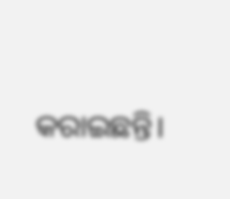କରାଇଛନ୍ତି।